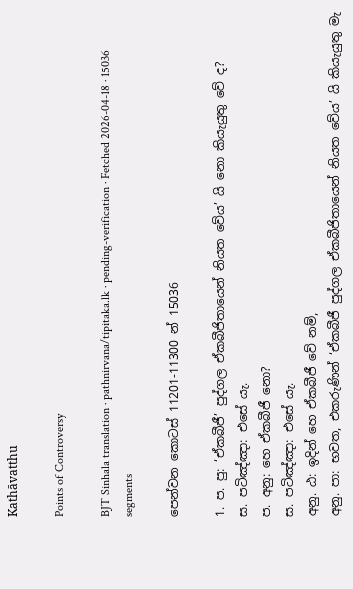Kathāvatthu

Points of Controversy

BJT Sinhala translation · pathnirvana/tipitaka.lk · pending-verification · Fetched 2026-04-18 · 15036 segments

පෙන්වන කොටස් 11201-11300 න් 15036

1. ප. පු: ‘ඒකබීජී’ පුද්ගල ඒකබීජිතායෙන් නියත වේය’ යි නො කියැයුතු වේ ද?
ස. පටිඤ්‍ඤා: එසේ යැ.
ප. අනු: හෙ ඒකබීජී නො?
ස. පටිඤ්‍ඤා: එසේ යැ.
අනු. ඨ: ඉදින් හෙ ඒකබීජී වේ නම්,
අනු. පා: භවත, එකරුණින් ‘ඒකබීජී පුද්ගල ඒකබීජිතායෙන් නියත වේය’ යි කියැයුතු මැ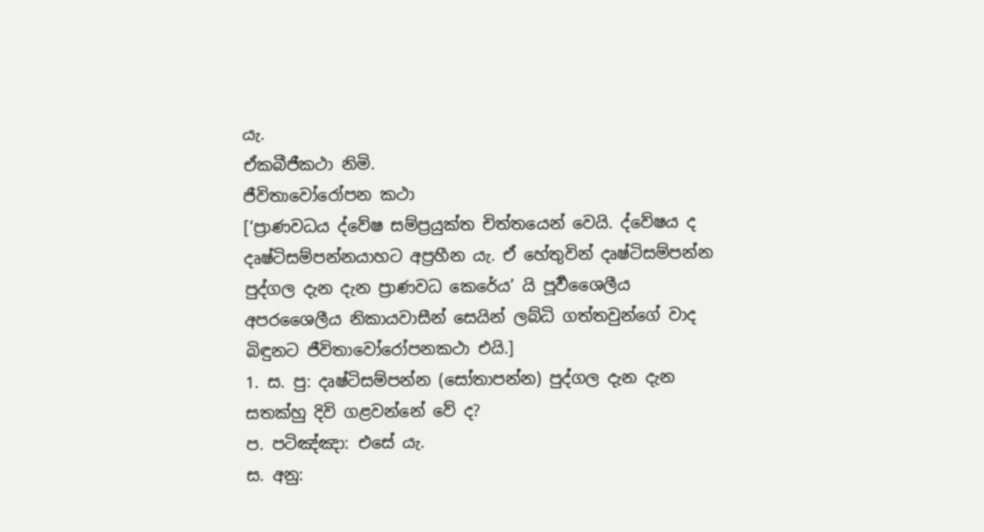යැ.
ඒකබීජීකථා නිමි.
ජීවිතාවෝරෝපන කථා
[‘ප්‍රාණවධය ද්වේෂ සම්ප්‍රයුක්ත චිත්තයෙන් වෙයි. ද්වේෂය ද දෘෂ්ටිසම්පන්නයාහට අප්‍රහීන යැ. ඒ හේතුවින් දෘෂ්ටිසම්පන්න පුද්ගල දැන දැන ප්‍රාණවධ කෙරේය’ යි පූර්‍වශෛලීය අපරශෛලීය නිකායවාසීන් සෙයින් ලබ්ධි ගත්තවුන්ගේ වාද බිඳුනට ජීවිතාවෝරෝපනකථා එයි.]
1. ස. පු: දෘෂ්ටිසම්පන්න (සෝතාපන්න) පුද්ගල දැන දැන සතක්හු දිවි ගළවන්නේ වේ ද?
ප. පටිඤ්‍ඤා: එසේ යැ.
ස. අනු: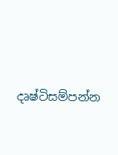දෘෂ්ටිසම්පන්න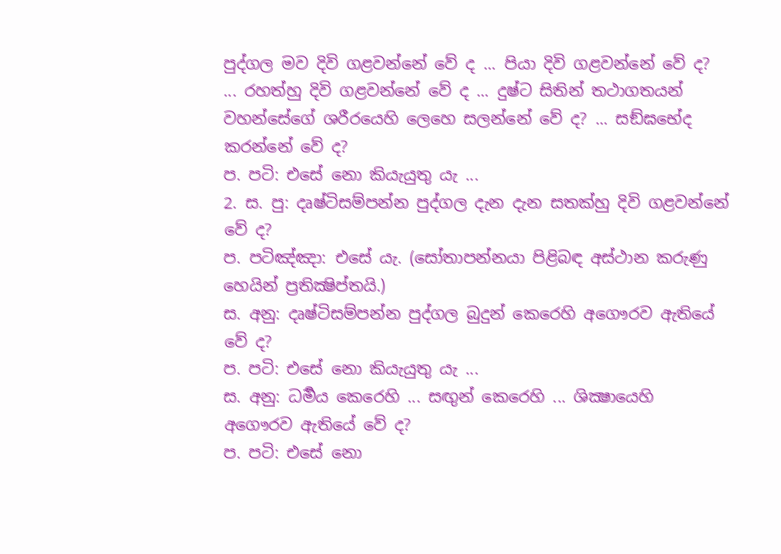පුද්ගල මව දිවි ගළවන්නේ වේ ද ... පියා දිවි ගළවන්නේ වේ ද? ... රහත්හු දිවි ගළවන්නේ වේ ද ... දුෂ්ට සිතින් තථාගතයන් වහන්සේගේ ශරීරයෙහි ලෙහෙ සලන්නේ වේ ද? ... සඞ්ඝභේද කරන්නේ වේ ද?
ප. පටි: එසේ නො කියැයුතු යැ ...
2. ස. පු: දෘෂ්ටිසම්පන්න පුද්ගල දැන දැන සතක්හු දිවි ගළවන්නේ වේ ද?
ප. පටිඤ්‍ඤා: එසේ යැ. (සෝතාපන්නයා පිළිබඳ අස්ථාන කරුණු හෙයින් ප්‍රතික්‍ෂිප්තයි.)
ස. අනු: දෘෂ්ටිසම්පන්න පුද්ගල බුදුන් කෙරෙහි අගෞරව ඇතියේ වේ ද?
ප. පටි: එසේ නො කියැයුතු යැ ...
ස. අනු: ධර්‍මය කෙරෙහි ... සඟුන් කෙරෙහි ... ශික්‍ෂායෙහි අගෞරව ඇතියේ වේ ද?
ප. පටි: එසේ නො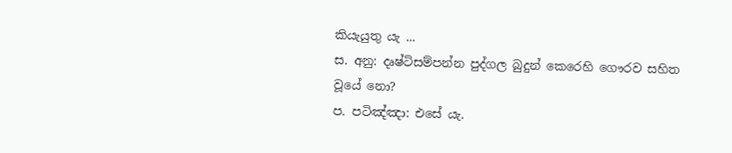කියැයුතු යැ ...
ස. අනු: දෘෂ්ටිසම්පන්න පුද්ගල බුදුන් කෙරෙහි ගෞරව සහිත වූයේ නො?
ප. පටිඤ්‍ඤා: එසේ යැ.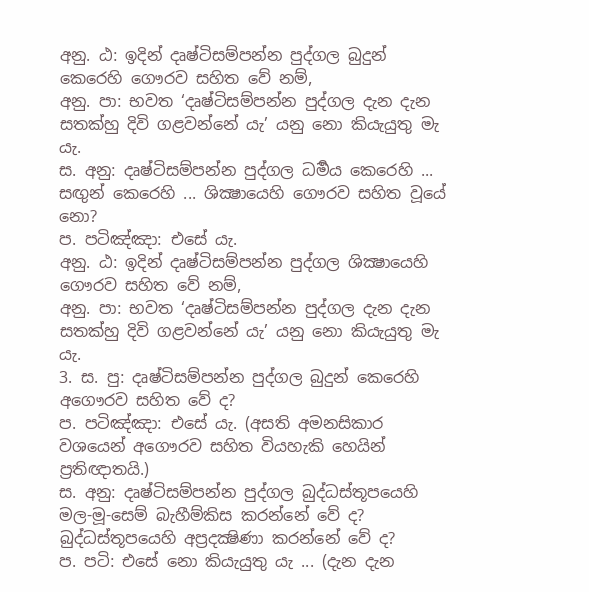අනු. ඨ: ඉදින් දෘෂ්ටිසම්පන්න පුද්ගල බුදුන් කෙරෙහි ගෞරව සහිත වේ නම්,
අනු. පා: භවත ‘දෘෂ්ටිසම්පන්න පුද්ගල දැන දැන සතක්හු දිවි ගළවන්නේ යැ’ යනු නො කියැයුතු මැ යැ.
ස. අනු: දෘෂ්ටිසම්පන්න පුද්ගල ධර්‍මය කෙරෙහි ... සඟුන් කෙරෙහි ... ශික්‍ෂායෙහි ගෞරව සහිත වූයේ නො?
ප. පටිඤ්‍ඤා: එසේ යැ.
අනු. ඨ: ඉදින් දෘෂ්ටිසම්පන්න පුද්ගල ශික්‍ෂායෙහි ගෞරව සහිත වේ නම්,
අනු. පා: භවත ‘දෘෂ්ටිසම්පන්න පුද්ගල දැන දැන සතක්හු දිවි ගළවන්නේ යැ’ යනු නො කියැයුතු මැ යැ.
3. ස. පු: දෘෂ්ටිසම්පන්න පුද්ගල බුදුන් කෙරෙහි අගෞරව සහිත වේ ද?
ප. පටිඤ්‍ඤා: එසේ යැ. (අසති අමනසිකාර වශයෙන් අගෞරව සහිත වියහැකි හෙයින් ප්‍රතිඥාතයි.)
ස. අනු: දෘෂ්ටිසම්පන්න පුද්ගල බුද්ධස්තූපයෙහි මල-මූ-සෙම් බැහීම්කිස කරන්නේ වේ ද? බුද්ධස්තූපයෙහි අප්‍රදක්‍ෂිණා කරන්නේ වේ ද?
ප. පටි: එසේ නො කියැයුතු යැ ... (දැන දැන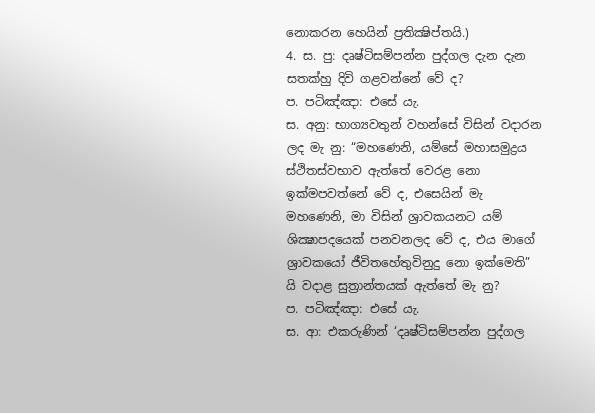නොකරන හෙයින් ප්‍රතික්‍ෂිප්තයි.)
4. ස. පු: දෘෂ්ටිසම්පන්න පුද්ගල දැන දැන සතක්හු දිවි ගළවන්නේ වේ ද?
ප. පටිඤ්‍ඤා: එසේ යැ.
ස. අනු: භාග්‍යවතුන් වහන්සේ විසින් වදාරන ලද මැ නු: “මහණෙනි, යම්සේ මහාසමුද්‍රය ස්ථිතස්වභාව ඇත්තේ වෙරළ නො ඉක්මපවත්නේ වේ ද, එසෙයින් මැ මහණෙනි, මා විසින් ශ්‍රාවකයනට යම් ශික්‍ෂාපදයෙක් පනවනලද වේ ද, එය මාගේ ශ්‍රාවකයෝ ජීවිතහේතුවිනුදු නො ඉක්මෙති” යි වදාළ සුත්‍රාන්තයක් ඇත්තේ මැ නු?
ප. පටිඤ්‍ඤා: එසේ යැ.
ස. ආ: එකරුණින් ‘දෘෂ්ටිසම්පන්න පුද්ගල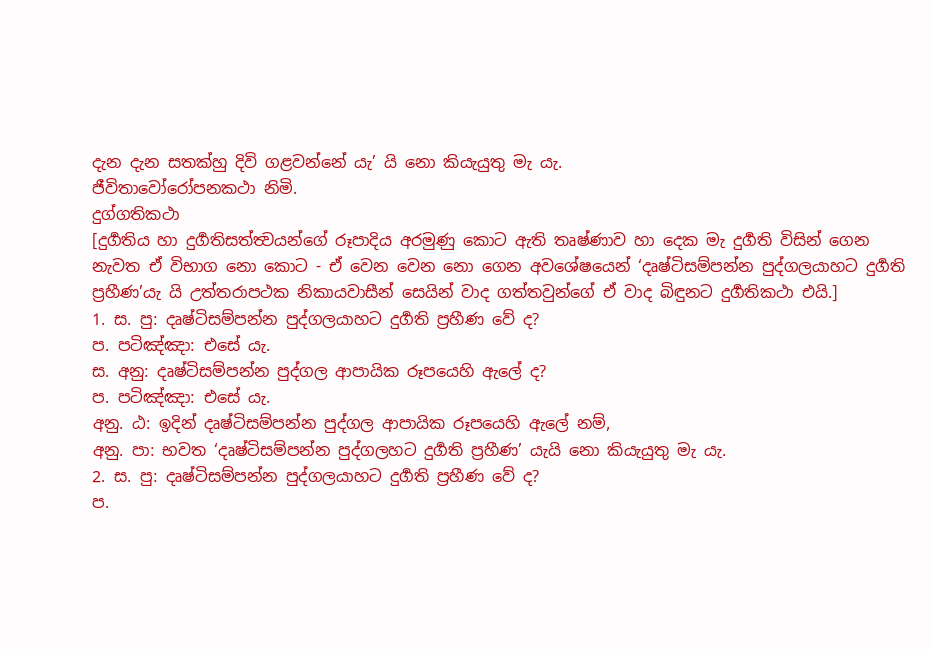දැන දැන සතක්හු දිවි ගළවන්නේ යැ’ යි නො කියැයුතු මැ යැ.
ජීවිතාවෝරෝපනකථා නිමි.
දුග්ගතිකථා
[දුර්‍ගතිය හා දුර්‍ගතිසත්ත්‍වයන්ගේ රූපාදිය අරමුණු කොට ඇති තෘෂ්ණාව හා දෙක මැ දුර්‍ගති විසින් ගෙන නැවත ඒ විභාග නො කොට - ඒ වෙන වෙන නො ගෙන අවශේෂයෙන් ‘දෘෂ්ටිසම්පන්න පුද්ගලයාහට දුර්‍ගති ප්‍රහීණ’යැ යි උත්තරාපථක නිකායවාසීන් සෙයින් වාද ගත්තවුන්ගේ ඒ වාද බිඳුනට දුර්‍ගතිකථා එයි.]
1. ස. පු: දෘෂ්ටිසම්පන්න පුද්ගලයාහට දුර්‍ගති ප්‍රහීණ වේ ද?
ප. පටිඤ්‍ඤා: එසේ යැ.
ස. අනු: දෘෂ්ටිසම්පන්න පුද්ගල ආපායික රූපයෙහි ඇලේ ද?
ප. පටිඤ්‍ඤා: එසේ යැ.
අනු. ඨ: ඉදින් දෘෂ්ටිසම්පන්න පුද්ගල ආපායික රූපයෙහි ඇලේ නම්,
අනු. පා: භවත ‘දෘෂ්ටිසම්පන්න පුද්ගලහට දුර්‍ගති ප්‍රහීණ’ යැයි නො කියැයුතු මැ යැ.
2. ස. පු: දෘෂ්ටිසම්පන්න පුද්ගලයාහට දුර්‍ගති ප්‍රහීණ වේ ද?
ප.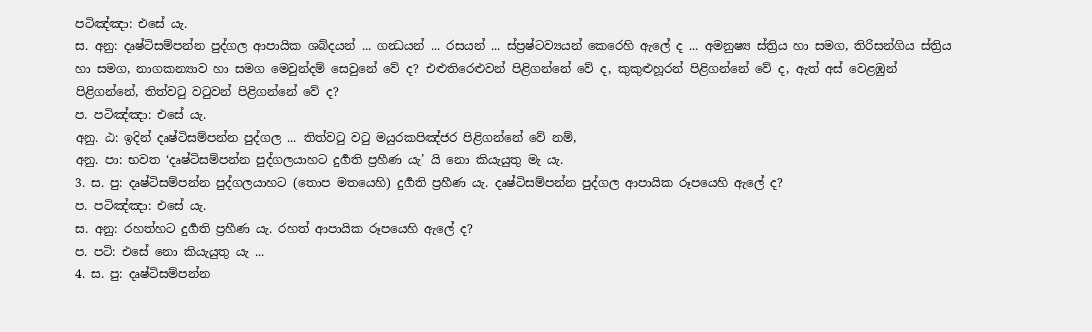පටිඤ්‍ඤා: එසේ යැ.
ස. අනු: දෘෂ්ටිසම්පන්න පුද්ගල ආපායික ශබ්දයන් ... ගන්‍ධයන් ... රසයන් ... ස්ප්‍රෂ්ටව්‍යයන් කෙරෙහි ඇලේ ද ... අමනුෂ්‍ය ස්ත්‍රිය හා සමග, තිරිසන්ගිය ස්ත්‍රිය හා සමග, නාගකන්‍යාව හා සමග මෙවුන්දම් සෙවුනේ වේ ද? එළුතිරෙළුවන් පිළිගන්නේ වේ ද, කුකුළුහූරන් පිළිගන්නේ වේ ද, ඇත් අස් වෙළඹුන් පිළිගන්නේ, තිත්වටු වටුවන් පිළිගන්නේ වේ ද?
ප. පටිඤ්‍ඤා: එසේ යැ.
අනු. ඨ: ඉදින් දෘෂ්ටිසම්පන්න පුද්ගල ... තිත්වටු වටු මයුරකපිඤ්‍ජර පිළිගන්නේ වේ නම්,
අනු. පා: භවත ‘දෘෂ්ටිසම්පන්න පුද්ගලයාහට දුර්‍ගති ප්‍රහීණ යැ’ යි නො කියැයුතු මැ යැ.
3. ස. පු: දෘෂ්ටිසම්පන්න පුද්ගලයාහට (තොප මතයෙහි) දුර්‍ගති ප්‍රහීණ යැ. දෘෂ්ටිසම්පන්න පුද්ගල ආපායික රූපයෙහි ඇලේ ද?
ප. පටිඤ්‍ඤා: එසේ යැ.
ස. අනු: රහත්හට දුර්‍ගති ප්‍රහීණ යැ. රහත් ආපායික රූපයෙහි ඇලේ ද?
ප. පටි: එසේ නො කියැයුතු යැ ...
4. ස. පු: දෘෂ්ටිසම්පන්න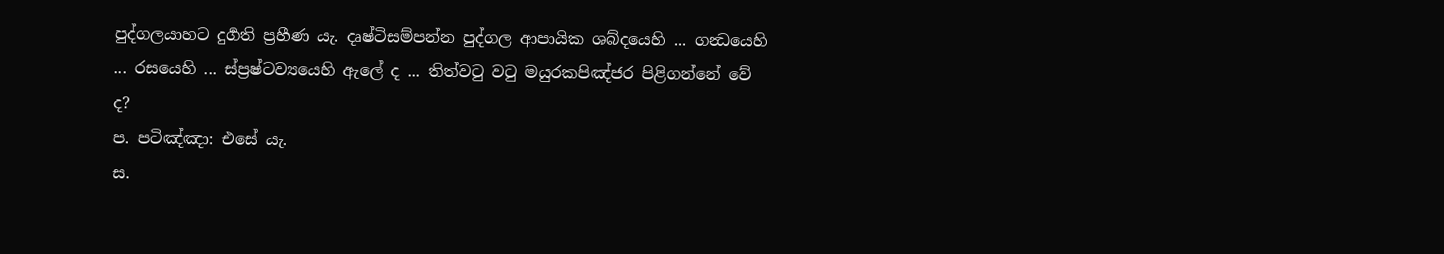පුද්ගලයාහට දුර්‍ගති ප්‍රහීණ යැ. දෘෂ්ටිසම්පන්න පුද්ගල ආපායික ශබ්දයෙහි ... ගන්‍ධයෙහි ... රසයෙහි ... ස්ප්‍රෂ්ටව්‍යයෙහි ඇලේ ද ... තිත්වටු වටු මයුරකපිඤ්‍ජර පිළිගන්නේ වේ ද?
ප. පටිඤ්‍ඤා: එසේ යැ.
ස.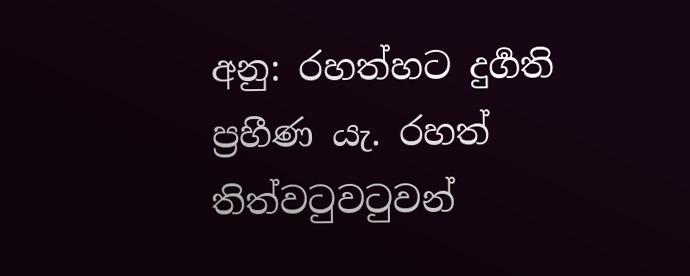අනු: රහත්හට දුර්‍ගති ප්‍රහීණ යැ. රහත් තිත්වටුවටුවන්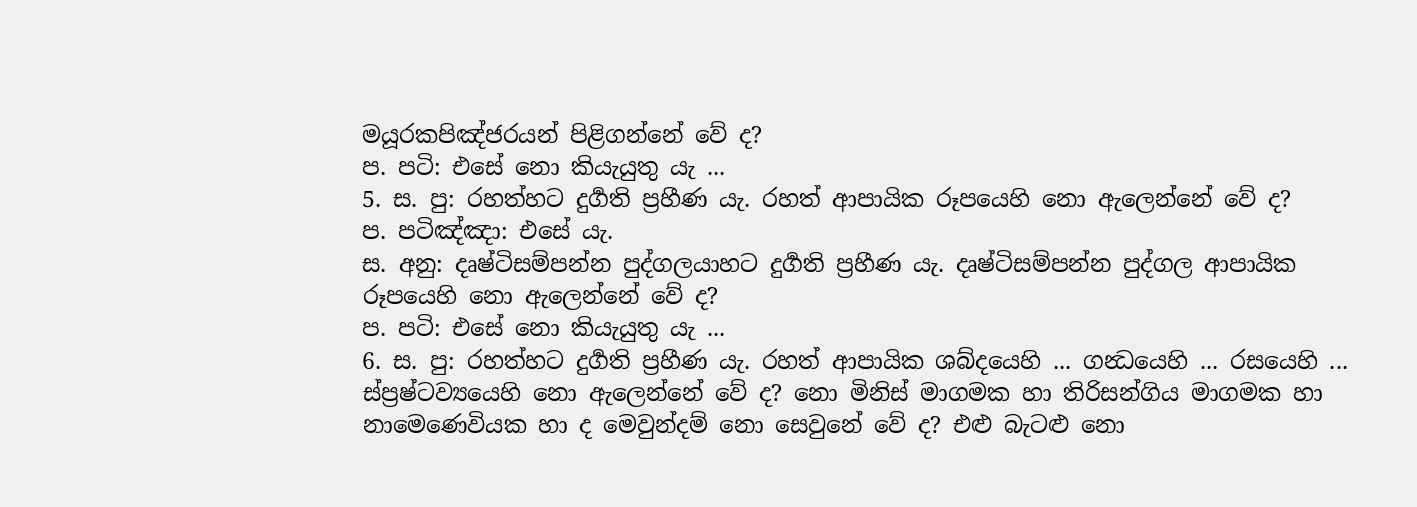මයූරකපිඤ්‍ජරයන් පිළිගන්නේ වේ ද?
ප. පටි: එසේ නො කියැයුතු යැ ...
5. ස. පු: රහත්හට දුර්‍ගති ප්‍රහීණ යැ. රහත් ආපායික රූපයෙහි නො ඇලෙන්නේ වේ ද?
ප. පටිඤ්‍ඤා: එසේ යැ.
ස. අනු: දෘෂ්ටිසම්පන්න පුද්ගලයාහට දුර්‍ගති ප්‍රහීණ යැ. දෘෂ්ටිසම්පන්න පුද්ගල ආපායික රූපයෙහි නො ඇලෙන්නේ වේ ද?
ප. පටි: එසේ නො කියැයුතු යැ ...
6. ස. පු: රහත්හට දුර්‍ගති ප්‍රහීණ යැ. රහත් ආපායික ශබ්දයෙහි ... ගන්‍ධයෙහි ... රසයෙහි ... ස්ප්‍රෂ්ටව්‍යයෙහි නො ඇලෙන්නේ වේ ද? නො මිනිස් මාගමක හා තිරිසන්ගිය මාගමක හා නාමෙණෙවියක හා ද මෙවුන්දම් නො සෙවුනේ වේ ද? එළු බැටළු නො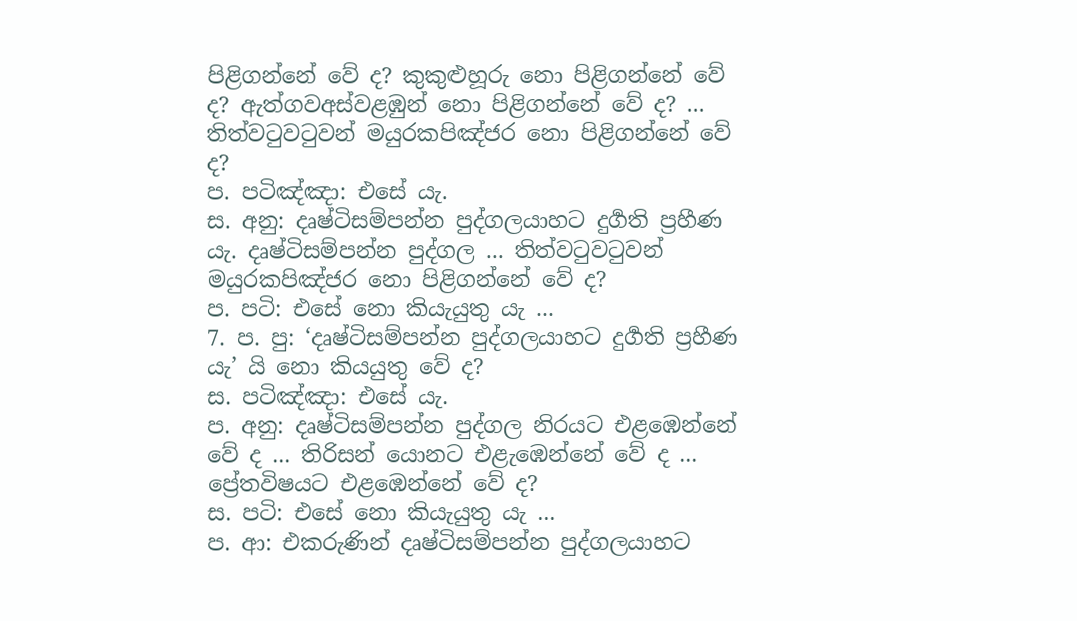පිළිගන්නේ වේ ද? කුකුළුහූරු නො පිළිගන්නේ වේ ද? ඇත්ගවඅස්වළඹුන් නො පිළිගන්නේ වේ ද? ... තිත්වටුවටුවන් මයුරකපිඤ්‍ජර නො පිළිගන්නේ වේ ද?
ප. පටිඤ්‍ඤා: එසේ යැ.
ස. අනු: දෘෂ්ටිසම්පන්න පුද්ගලයාහට දුර්‍ගති ප්‍රහීණ යැ. දෘෂ්ටිසම්පන්න පුද්ගල ... තිත්වටුවටුවන් මයුරකපිඤ්‍ජර නො පිළිගන්නේ වේ ද?
ප. පටි: එසේ නො කියැයුතු යැ ...
7. ප. පු: ‘දෘෂ්ටිසම්පන්න පුද්ගලයාහට දුර්‍ගති ප්‍රහීණ යැ’ යි නො කියයුතු වේ ද?
ස. පටිඤ්‍ඤා: එසේ යැ.
ප. අනු: දෘෂ්ටිසම්පන්න පුද්ගල නිරයට එළඹෙන්නේ වේ ද ... තිරිසන් යොනට එළැඹෙන්නේ වේ ද ... ප්‍රේතවිෂයට එළඹෙන්නේ වේ ද?
ස. පටි: එසේ නො කියැයුතු යැ ...
ප. ආ: එකරුණින් දෘෂ්ටිසම්පන්න පුද්ගලයාහට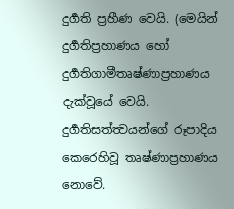දුර්‍ගති ප්‍රහීණ වෙයි. (මෙයින් දුර්‍ගතිප්‍රහාණය හෝ දුර්‍ගතිගාමීතෘෂ්ණාප්‍රහාණය දැක්වූයේ වෙයි. දුර්‍ගතිසත්ත්‍වයන්ගේ රූපාදිය කෙරෙහිවූ තෘෂ්ණාප්‍රහාණය නොවේ.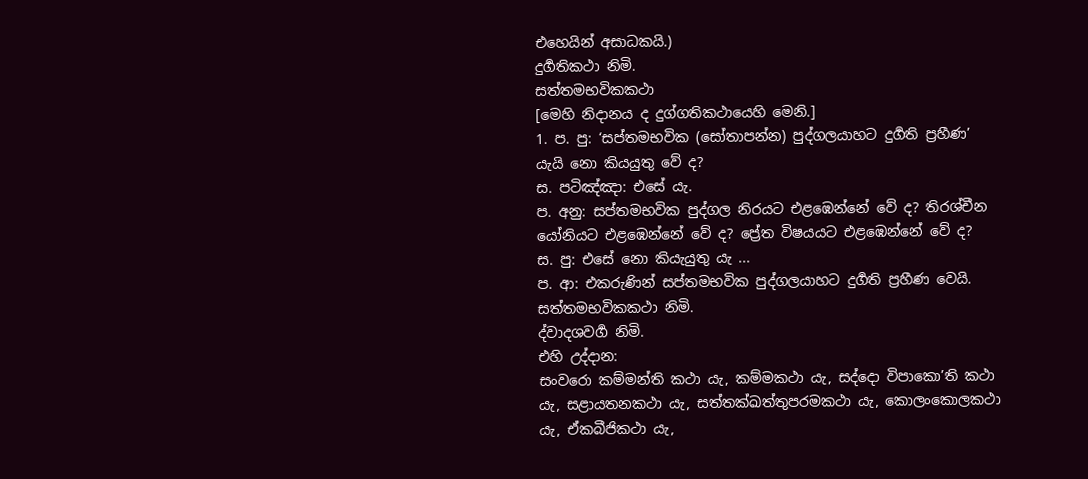එහෙයින් අසාධකයි.)
දුර්‍ගතිකථා නිමි.
සත්තමභවිකකථා
[මෙහි නිදානය ද දුග්ගතිකථායෙහි මෙනි.]
1. ප. පු: ‘සප්තමභවික (සෝතාපන්න) පුද්ගලයාහට දුර්‍ගති ප්‍රහීණ’ යැයි නො කියයුතු වේ ද?
ස. පටිඤ්‍ඤා: එසේ යැ.
ප. අනු: සප්තමභවික පුද්ගල නිරයට එළඹෙන්නේ වේ ද? තිරශ්චීන යෝනියට එළඹෙන්නේ වේ ද? ප්‍රේත විෂයයට එළඹෙන්නේ වේ ද?
ස. පු: එසේ නො කියැයුතු යැ ...
ප. ආ: එකරුණින් සප්තමභවික පුද්ගලයාහට දුර්‍ගති ප්‍රහීණ වෙයි.
සත්තමභවිකකථා නිමි.
ද්වාදශවර්‍ග නිමි.
එහි උද්දාන:
සංවරො කම්මන්ති කථා යැ, කම්මකථා යැ, සද්දො විපාකො’ති කථා යැ, සළායතනකථා යැ, සත්තක්ඛත්තුපරමකථා යැ, කොලංකොලකථා යැ, ඒකබීජිකථා යැ,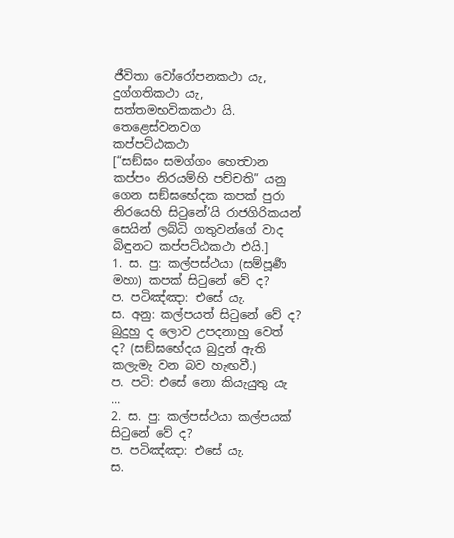ජීවිතා වෝරෝපනකථා යැ, දුග්ගතිකථා යැ, සත්තමභවිකකථා යි.
තෙළෙස්වනවග
කප්පට්ඨකථා
[“සඞ්ඝං සමග්ගං හෙත්‍වාන කප්පං නිරයම්හි පච්චති” යනු ගෙන සඞ්ඝභේදක කපක් පුරා නිරයෙහි සිටුනේ’යි රාජගිරිකයන් සෙයින් ලබ්ධි ගතුවන්ගේ වාද බිඳුනට කප්පට්ඨකථා එයි.]
1. ස. පු: කල්පස්ථයා (සම්පූර්‍ණ මහා) කපක් සිටුනේ වේ ද?
ප. පටිඤ්‍ඤා: එසේ යැ.
ස. අනු: කල්පයත් සිටුනේ වේ ද? බුදුහු ද ලොව උපදනාහු වෙත් ද? (සඞ්ඝභේදය බුදුන් ඇති කලැමැ වන බව හැඟවී.)
ප. පටි: එසේ නො කියැයුතු යැ ...
2. ස. පු: කල්පස්ථයා කල්පයක් සිටුනේ වේ ද?
ප. පටිඤ්‍ඤා: එසේ යැ.
ස.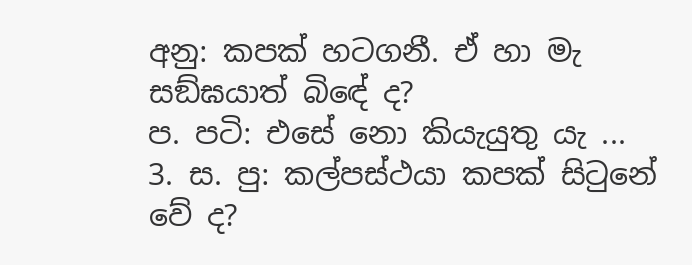අනු: කපක් හටගනී. ඒ හා මැ සඞ්ඝයාත් බිඳේ ද?
ප. පටි: එසේ නො කියැයුතු යැ ...
3. ස. පු: කල්පස්ථයා කපක් සිටුනේ වේ ද?